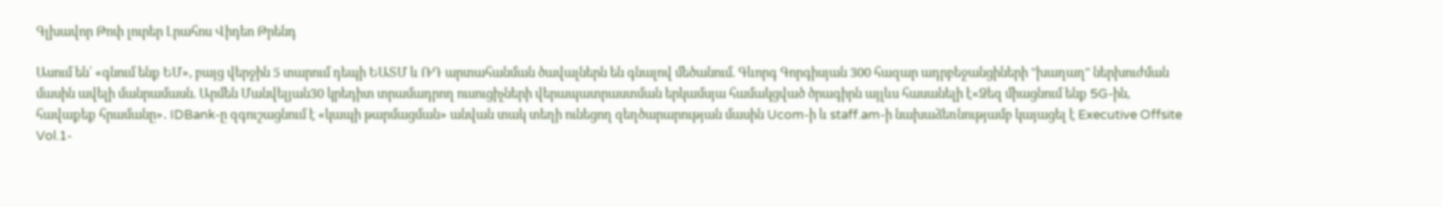Գլխավոր Թոփ լուրեր Լրահոս Վիդեո Թրենդ

Ասում են՝ «գնում ենք ԵՄ», բայց վերջին 5 տարում դեպի ԵԱՏՄ և ՌԴ արտահանման ծավալներն են գնալով մեծանում. Գևորգ Գորգիսյան 300 հազար ադրբեջանցիների "խաղաղ" ներխուժման մասին ավելի մանրամասն. Արմեն Մանվելյան30 կրեդիտ տրամադրող ուսուցիչների վերապատրաստման երկամսյա համակցված ծրագիրն այլևս հասանելի է«Ձեզ միացնում ենք 5G-ին, հավաքեք հրամանը»․ IDBank-ը զգուշացնում է «կապի թարմացման» անվան տակ տեղի ունեցող զեղծարարության մասին Ucom-ի և staff.am-ի նախաձեռնությամբ կայացել է Executive Offsite Vol.1-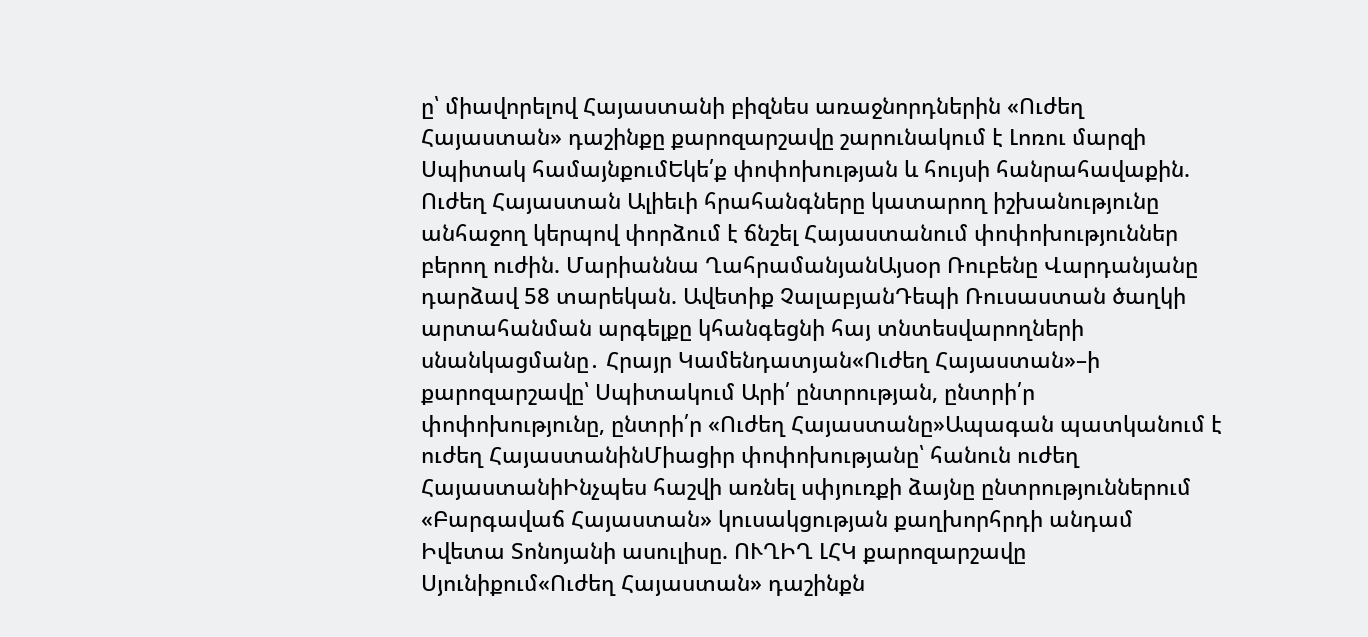ը՝ միավորելով Հայաստանի բիզնես առաջնորդներին «Ուժեղ Հայաստան» դաշինքը քարոզարշավը շարունակում է Լոռու մարզի Սպիտակ համայնքումԵկե՛ք փոփոխության և հույսի հանրահավաքին. Ուժեղ Հայաստան Ալիեւի հրահանգները կատարող իշխանությունը անհաջող կերպով փորձում է ճնշել Հայաստանում փոփոխություններ բերող ուժին. Մարիաննա ՂահրամանյանԱյսօր Ռուբենը Վարդանյանը դարձավ 58 տարեկան. Ավետիք ՉալաբյանԴեպի Ռուսաստան ծաղկի արտահանման արգելքը կհանգեցնի հայ տնտեսվարողների սնանկացմանը․ Հրայր Կամենդատյան«Ուժեղ Հայաստան»–ի քարոզարշավը՝ Սպիտակում Արի՛ ընտրության, ընտրի՛ր փոփոխությունը, ընտրի՛ր «Ուժեղ Հայաստանը»Ապագան պատկանում է ուժեղ ՀայաստանինՄիացիր փոփոխությանը՝ հանուն ուժեղ ՀայաստանիԻնչպես հաշվի առնել սփյուռքի ձայնը ընտրություններում «Բարգավաճ Հայաստան» կուսակցության քաղխորհրդի անդամ Իվետա Տոնոյանի ասուլիսը. ՈՒՂԻՂ ԼՀԿ քարոզարշավը Սյունիքում«Ուժեղ Հայաստան» դաշինքն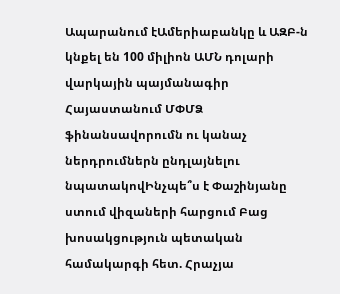Ապարանում էԱմերիաբանկը և ԱԶԲ-ն կնքել են 100 միլիոն ԱՄՆ դոլարի վարկային պայմանագիր Հայաստանում ՄՓՄՁ ֆինանսավորումն ու կանաչ ներդրումներն ընդլայնելու նպատակովԻնչպե՞ս է Փաշինյանը ստում վիզաների հարցում Բաց խոսակցություն պետական համակարգի հետ. Հրաչյա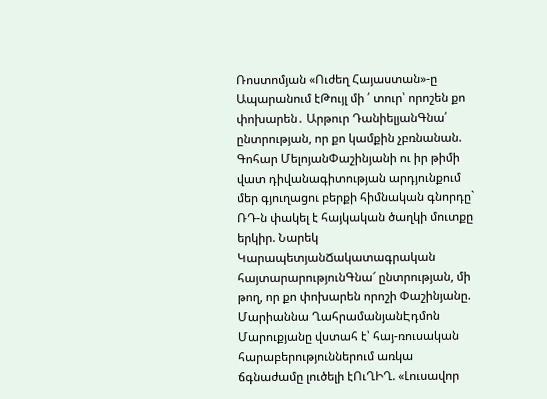Ռոստոմյան «Ուժեղ Հայաստան»-ը Ապարանում էԹույլ մի ՛ տուր՝ որոշեն քո փոխարեն․ Արթուր ԴանիելյանԳնա՛ ընտրության, որ քո կամքին չբռնանան. Գոհար ՄելոյանՓաշինյանի ու իր թիմի վատ դիվանագիտության արդյունքում մեր գյուղացու բերքի հիմնական գնորդը` ՌԴ-ն փակել է հայկական ծաղկի մուտքը երկիր. Նարեկ ԿարապետյանՃակատագրական հայտարարությունԳնա՜ ընտրության, մի թող, որ քո փոխարեն որոշի Փաշինյանը. Մարիաննա ՂահրամանյանԷդմոն Մարուքյանը վստահ է՝ հայ-ռուսական հարաբերություններում առկա ճգնաժամը լուծելի էՈւՂԻՂ. «Լուսավոր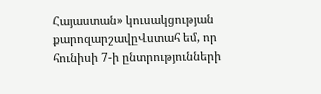Հայաստան» կուսակցության քարոզարշավըՎստահ եմ, որ հունիսի 7-ի ընտրությունների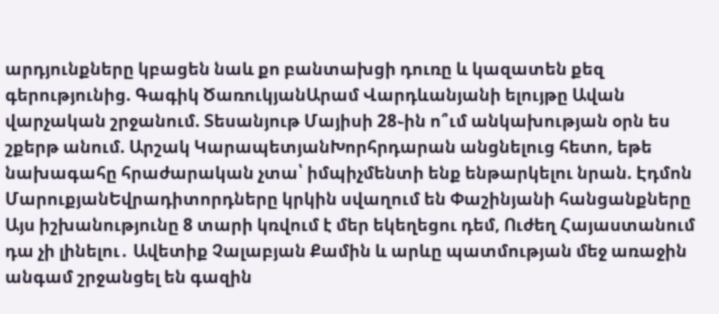արդյունքները կբացեն նաև քո բանտախցի դուռը և կազատեն քեզ գերությունից. Գագիկ ԾառուկյանԱրամ Վարդևանյանի ելույթը Ավան վարչական շրջանում. Տեսանյութ Մայիսի 28֊ին ո՞ւմ անկախության օրն ես շքերթ անում. Արշակ ԿարապետյանԽորհրդարան անցնելուց հետո, եթե նախագահը հրաժարական չտա՝ իմպիչմենտի ենք ենթարկելու նրան. Էդմոն ՄարուքյանԵվրադիտորդները կրկին սվաղում են Փաշինյանի հանցանքները Այս իշխանությունը 8 տարի կռվում է մեր եկեղեցու դեմ, Ուժեղ Հայաստանում դա չի լինելու․ Ավետիք Չալաբյան Քամին և արևը պատմության մեջ առաջին անգամ շրջանցել են գազին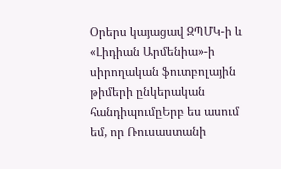Օրերս կայացավ ԶՊՄԿ-ի և «Լիդիան Արմենիա»-ի սիրողական ֆուտբոլային թիմերի ընկերական հանդիպումըԵրբ ես ասում եմ, որ Ռուսաստանի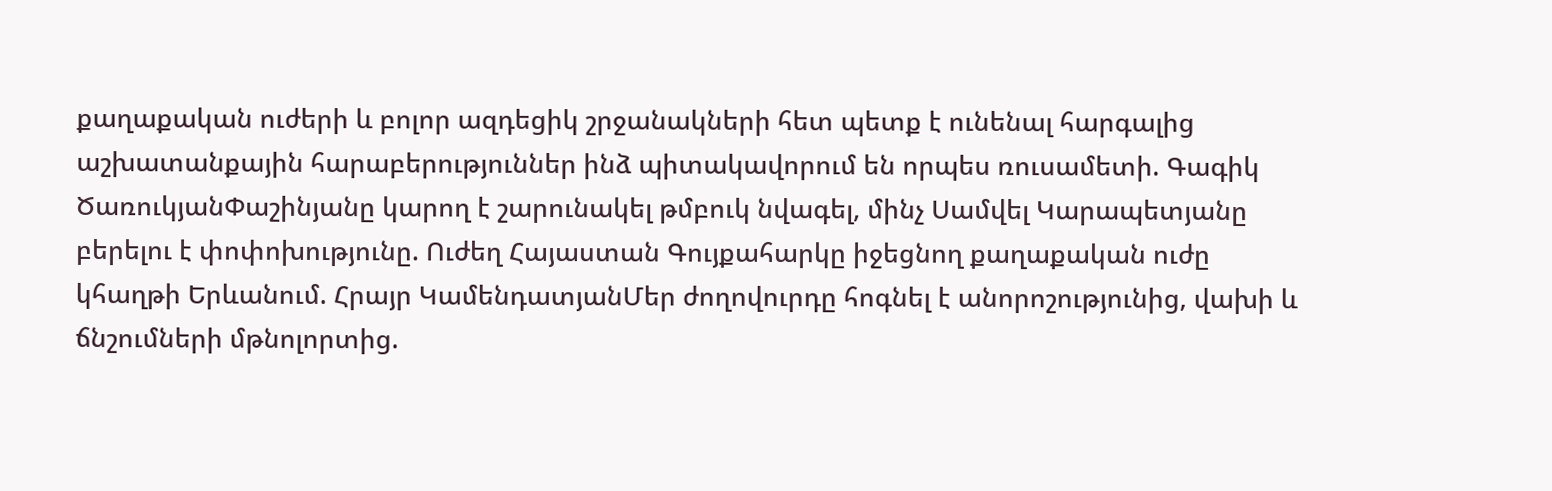քաղաքական ուժերի և բոլոր ազդեցիկ շրջանակների հետ պետք է ունենալ հարգալից աշխատանքային հարաբերություններ ինձ պիտակավորում են որպես ռուսամետի. Գագիկ ԾառուկյանՓաշինյանը կարող է շարունակել թմբուկ նվագել, մինչ Սամվել Կարապետյանը բերելու է փոփոխությունը. Ուժեղ Հայաստան Գույքահարկը իջեցնող քաղաքական ուժը կհաղթի Երևանում. Հրայր ԿամենդատյանՄեր ժողովուրդը հոգնել է անորոշությունից, վախի և ճնշումների մթնոլորտից.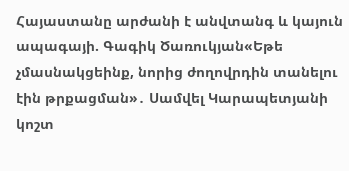Հայաստանը արժանի է անվտանգ և կայուն ապագայի. Գագիկ Ծառուկյան«Եթե չմասնակցեինք, նորից ժողովրդին տանելու էին թրքացման»․ Սամվել Կարապետյանի կոշտ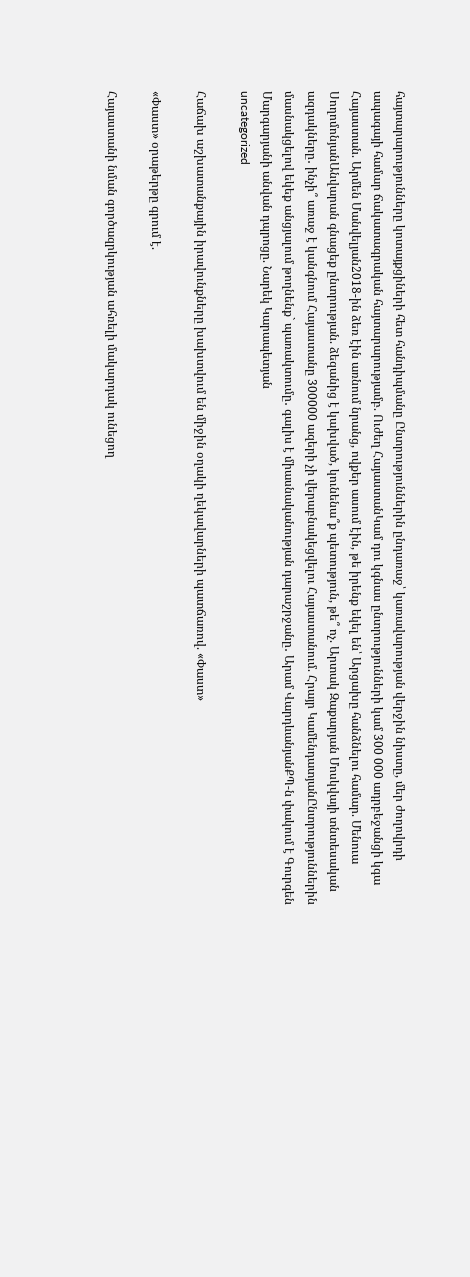հայտարարությունները կոտայքցիների հետ հանդիպմանը Ընտրություններին ընդառաջ՝ կառավարության վերջին նիստը, մեր ժողովրդի ապագայի համար ճակատագրական հայտարարությամբ. Ուժեղ ՀայաստանԿամ դու կգնաս ընտրությունների կամ 300 000 ադրբեջանցի կգա Հայաստան. Արմեն Մանվելյան2018-ին ձեռ էին առնում նրանց, ովքեր ասում էին, թե իրենք եկել են՝ Արցախը հանձնելու համար. Մենուա ՍողոմոնյանԱնվարան գնացեք ընտրության. ձեզանից է կախված, կունենա՞ք պետություն, թե՞ ոչ. Արտակ Զաքարյան Մոսկվայի տնտեսական ազդակները․ ինչի՞ առաջ է կանգնում Հայաստանը 300000 ազերի չի վերաբնակեցվելու Հայաստանում. Հրայր ԿամենդատյանԸնտրություններին մասնակցելով եկեք անցյալում թողնենք` պառակտումը․ գալիս է միասնականության դարաշրջանը․ Արամ ՎարդևանյանՔՊ-ն փակում է Գուրգեն Մարգարյանի անվան դպրոցը. Նարեկ Կարապետյան
uncategorized

Հաճախ աշխատանքային իրավունքները խախտվում են միջին օղակի ղեկավարների պատճառով. «Փաստ»

«Փաստ» օրաթերթը գրում է.

Հայաստանի նման գործազրկության ահռելի մակարդակ ունեցող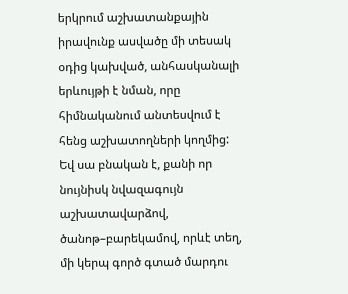երկրում աշխատանքային իրավունք ասվածը մի տեսակ օդից կախված, անհասկանալի երևույթի է նման, որը հիմնականում անտեսվում է հենց աշխատողների կողմից: Եվ սա բնական է, քանի որ նույնիսկ նվազագույն աշխատավարձով, ծանոթ–բարեկամով, որևէ տեղ, մի կերպ գործ գտած մարդու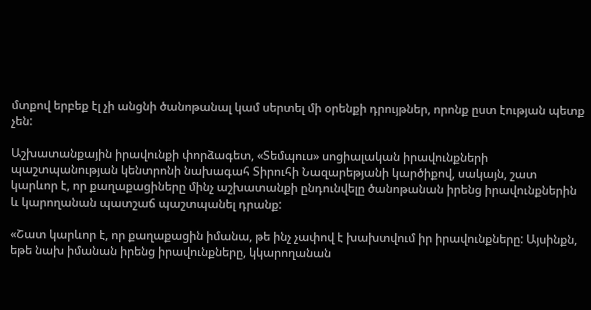մտքով երբեք էլ չի անցնի ծանոթանալ կամ սերտել մի օրենքի դրույթներ, որոնք ըստ էության պետք չեն:

Աշխատանքային իրավունքի փորձագետ, «Տեմպուս» սոցիալական իրավունքների պաշտպանության կենտրոնի նախագահ Տիրուհի Նազարեթյանի կարծիքով, սակայն, շատ կարևոր է, որ քաղաքացիները մինչ աշխատանքի ընդունվելը ծանոթանան իրենց իրավունքներին և կարողանան պատշաճ պաշտպանել դրանք:

«Շատ կարևոր է, որ քաղաքացին իմանա, թե ինչ չափով է խախտվում իր իրավունքները: Այսինքն, եթե նախ իմանան իրենց իրավունքները, կկարողանան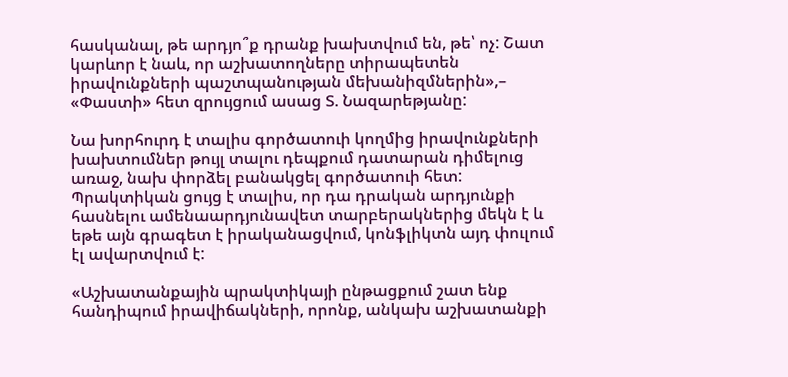հասկանալ, թե արդյո՞ք դրանք խախտվում են, թե՝ ոչ: Շատ կարևոր է նաև, որ աշխատողները տիրապետեն իրավունքների պաշտպանության մեխանիզմներին»,– «Փաստի» հետ զրույցում ասաց Տ. Նազարեթյանը:

Նա խորհուրդ է տալիս գործատուի կողմից իրավունքների խախտումներ թույլ տալու դեպքում դատարան դիմելուց առաջ, նախ փորձել բանակցել գործատուի հետ: Պրակտիկան ցույց է տալիս, որ դա դրական արդյունքի հասնելու ամենաարդյունավետ տարբերակներից մեկն է և եթե այն գրագետ է իրականացվում, կոնֆլիկտն այդ փուլում էլ ավարտվում է:

«Աշխատանքային պրակտիկայի ընթացքում շատ ենք հանդիպում իրավիճակների, որոնք, անկախ աշխատանքի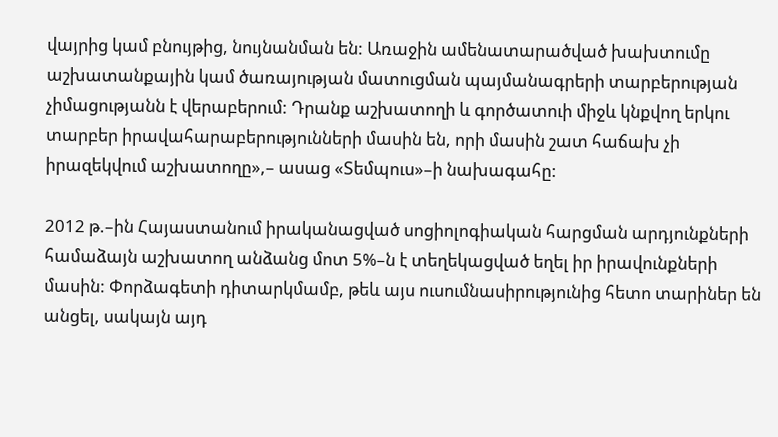վայրից կամ բնույթից, նույնանման են: Առաջին ամենատարածված խախտումը աշխատանքային կամ ծառայության մատուցման պայմանագրերի տարբերության չիմացությանն է վերաբերում: Դրանք աշխատողի և գործատուի միջև կնքվող երկու տարբեր իրավահարաբերությունների մասին են, որի մասին շատ հաճախ չի իրազեկվում աշխատողը»,– ասաց «Տեմպուս»–ի նախագահը:

2012 թ.–ին Հայաստանում իրականացված սոցիոլոգիական հարցման արդյունքների համաձայն աշխատող անձանց մոտ 5%–ն է տեղեկացված եղել իր իրավունքների մասին: Փորձագետի դիտարկմամբ, թեև այս ուսումնասիրությունից հետո տարիներ են անցել, սակայն այդ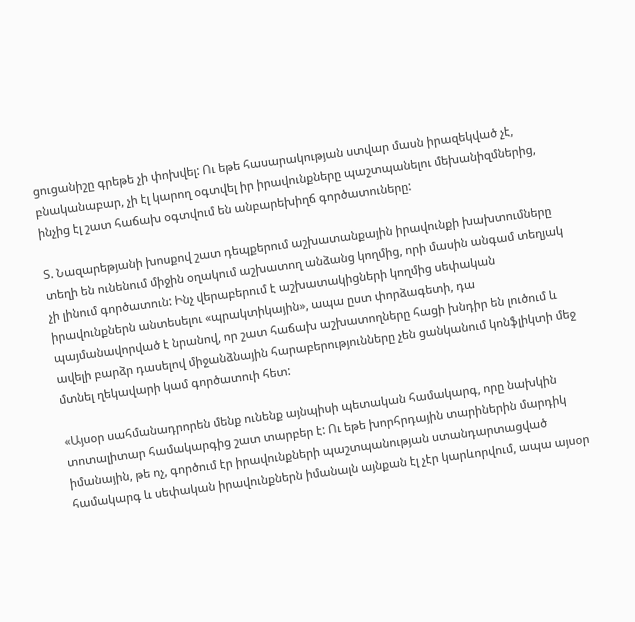ցուցանիշը գրեթե չի փոխվել: Ու եթե հասարակության ստվար մասն իրազեկված չէ, բնականաբար, չի էլ կարող օգտվել իր իրավունքները պաշտպանելու մեխանիզմներից, ինչից էլ շատ հաճախ օգտվում են անբարեխիղճ գործատուները:

Տ. Նազարեթյանի խոսքով շատ դեպքերում աշխատանքային իրավունքի խախտումները տեղի են ունենում միջին օղակում աշխատող անձանց կողմից, որի մասին անգամ տեղյակ չի լինում գործատուն: Ինչ վերաբերում է աշխատակիցների կողմից սեփական իրավունքներն անտեսելու «պրակտիկային», ապա ըստ փորձագետի, դա պայմանավորված է նրանով, որ շատ հաճախ աշխատողները հացի խնդիր են լուծում և ավելի բարձր դասելով միջանձնային հարաբերությունները չեն ցանկանում կոնֆլիկտի մեջ մտնել ղեկավարի կամ գործատուի հետ:

«Այսօր սահմանադրորեն մենք ունենք այնպիսի պետական համակարգ, որը նախկին տոտալիտար համակարգից շատ տարբեր է: Ու եթե խորհրդային տարիներին մարդիկ իմանային, թե ոչ, գործում էր իրավունքների պաշտպանության ստանդարտացված համակարգ և սեփական իրավունքներն իմանալն այնքան էլ չէր կարևորվում, ապա այսօր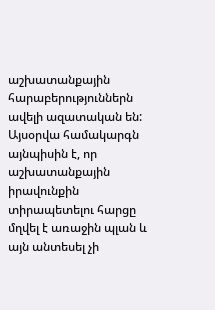աշխատանքային հարաբերություններն ավելի ազատական են: Այսօրվա համակարգն այնպիսին է, որ աշխատանքային իրավունքին տիրապետելու հարցը մղվել է առաջին պլան և այն անտեսել չի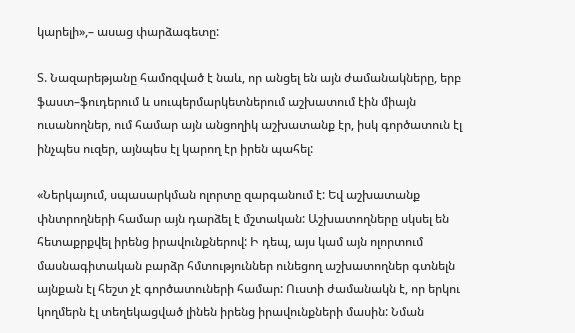կարելի»,– ասաց փարձագետը:

Տ. Նազարեթյանը համոզված է նաև, որ անցել են այն ժամանակները, երբ ֆաստ–ֆուդերում և սուպերմարկետներում աշխատում էին միայն ուսանողներ, ում համար այն անցողիկ աշխատանք էր, իսկ գործատուն էլ ինչպես ուզեր, այնպես էլ կարող էր իրեն պահել:

«Ներկայում, սպասարկման ոլորտը զարգանում է: Եվ աշխատանք փնտրողների համար այն դարձել է մշտական: Աշխատողները սկսել են հետաքրքվել իրենց իրավունքներով: Ի դեպ, այս կամ այն ոլորտում մասնագիտական բարձր հմտություններ ունեցող աշխատողներ գտնելն այնքան էլ հեշտ չէ գործատուների համար: Ուստի ժամանակն է, որ երկու կողմերն էլ տեղեկացված լինեն իրենց իրավունքների մասին: Նման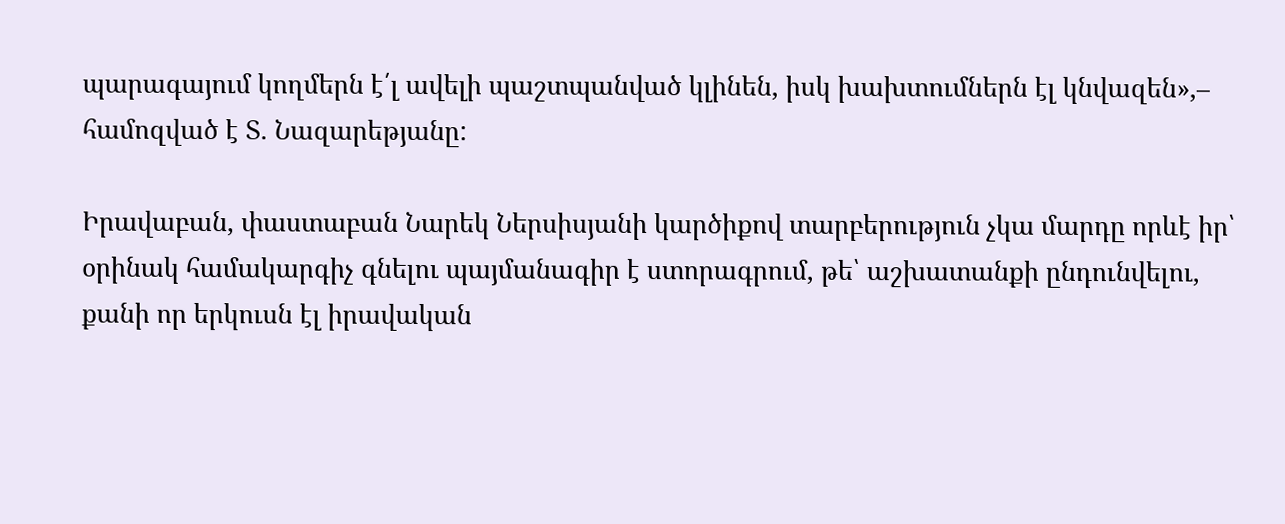պարագայում կողմերն է՛լ ավելի պաշտպանված կլինեն, իսկ խախտումներն էլ կնվազեն»,– համոզված է Տ. Նազարեթյանը:

Իրավաբան, փաստաբան Նարեկ Ներսիսյանի կարծիքով տարբերություն չկա մարդը որևէ իր՝ օրինակ համակարգիչ գնելու պայմանագիր է ստորագրում, թե՝ աշխատանքի ընդունվելու, քանի որ երկուսն էլ իրավական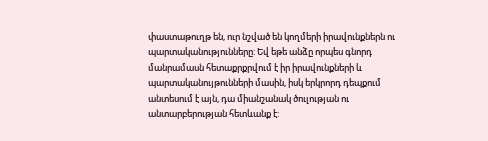փաստաթուղթ են, ուր նշված են կողմերի իրավունքներն ու պարտականությունները: Եվ եթե անձը որպես գնորդ մանրամասն հետաքրքրվում է իր իրավունքների և պարտականույթունների մասին, իսկ երկրորդ դեպքում անտեսում է այն, դա միանշանակ ծուլության ու անտարբերության հետևանք է: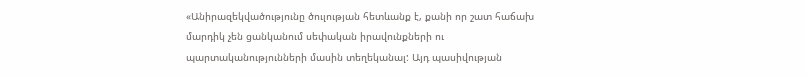«Անիրազեկվածությունը ծուլության հետևանք է, քանի որ շատ հաճախ մարդիկ չեն ցանկանում սեփական իրավունքների ու պարտականությունների մասին տեղեկանալ: Այդ պասիվության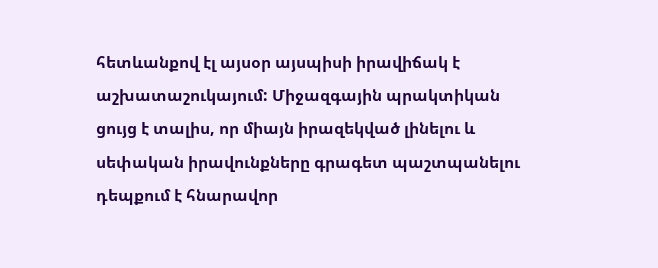հետևանքով էլ այսօր այսպիսի իրավիճակ է աշխատաշուկայում: Միջազգային պրակտիկան ցույց է տալիս, որ միայն իրազեկված լինելու և սեփական իրավունքները գրագետ պաշտպանելու դեպքում է հնարավոր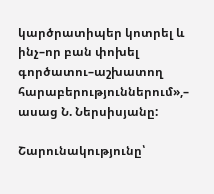կարծրատիպեր կոտրել և ինչ–որ բան փոխել գործատու–աշխատող հարաբերություններում»,– ասաց Ն. Ներսիսյանը:

Շարունակությունը՝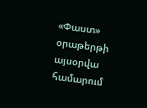«Փաստ» օրաթերթի այսօրվա համարում